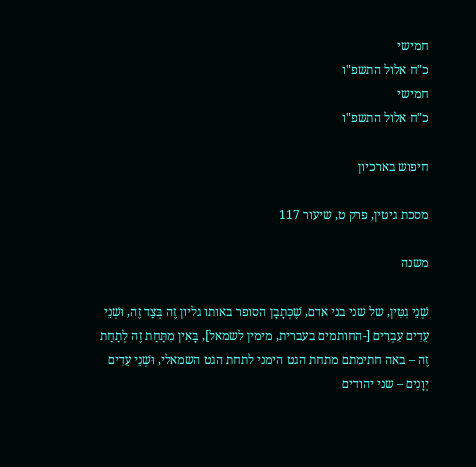חמישי
כ"ח אלול התשפ"ו
חמישי
כ"ח אלול התשפ"ו

חיפוש בארכיון

מסכת גיטין, פרק ט, שיעור 117

משנה

שְׁנֵי גִטִּין, של שני בני אדם, שֶׁכְּתָבָן הסופר באותו גליון זֶה בְּצַד זֶה, וּשְׁנֵי עֵדִים עִבְרִים [-החותמים בעברית, מימין לשמאל], בָּאִין מִתַּחַת זֶה לְתַחַת זֶה – באה חתימתם מתחת הגט הימני לתחת הגט השמאלי, וּשְׁנֵי עֵדִים יְוָנִים – שני יהודים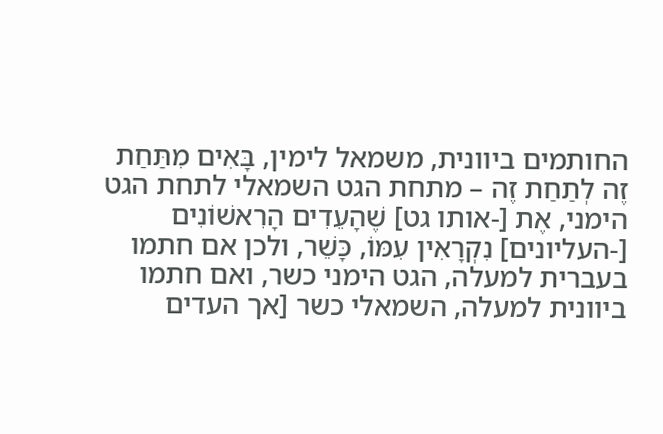החותמים ביוונית, משמאל לימין, בָּאִים מִתַּחַת זֶה לְתַחַת זֶה – מתחת הגט השמאלי לתחת הגט הימני, אֶת [-אותו גט] שֶׁהָעֵדִים הָרִאשׁוֹנִים [-העליונים] נִקְרָאִין עִמּוֹ, כָּשֵׁר, ולכן אם חתמו בעברית למעלה, הגט הימני כשר, ואם חתמו ביוונית למעלה, השמאלי כשר [אך העדים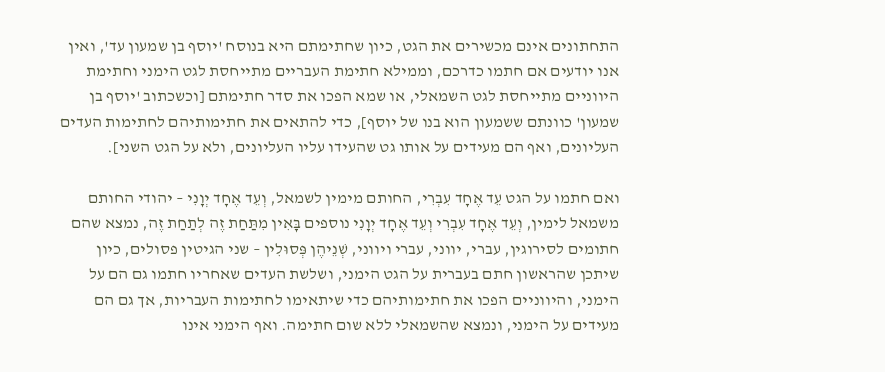התחתונים אינם מכשירים את הגט, כיון שחתימתם היא בנוסח 'יוסף בן שמעון עד', ואין אנו יודעים אם חתמו כדרכם, וממילא חתימת העבריים מתייחסת לגט הימני וחתימת היווניים מתייחסת לגט השמאלי, או שמא הפכו את סדר חתימתם [וכשכתוב 'יוסף בן שמעון' כוונתם ששמעון הוא בנו של יוסף], כדי להתאים את חתימותיהם לחתימות העדים העליונים, ואף הם מעידים על אותו גט שהעידו עליו העליונים, ולא על הגט השני].

ואם חתמו על הגט עֵד אֶחָד עִבְרִי, החותם מימין לשמאל, וְעֵד אֶחָד יְוָנִי – יהודי החותם משמאל לימין, וְעֵד אֶחָד עִבְרִי וְעֵד אֶחָד יְוָנִי נוספים בָּאִין מִתַּחַת זֶה לְתַחַת זֶה, נמצא שהם חתומים לסירוגין, עברי, יווני, עברי ויווני, שְׁנֵיהֶן פְּסוּלִין – שני הגיטין פסולים, כיון שיתכן שהראשון חתם בעברית על הגט הימני, ושלשת העדים שאחריו חתמו גם הם על הימני, והיווניים הפכו את חתימותיהם כדי שיתאימו לחתימות העבריות, אך גם הם מעידים על הימני, ונמצא שהשמאלי ללא שום חתימה. ואף הימני אינו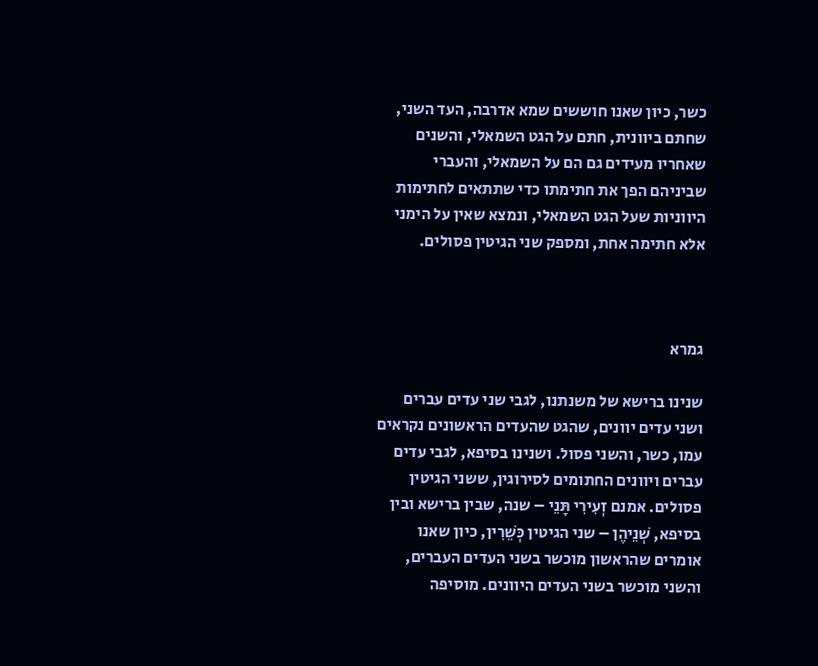כשר, כיון שאנו חוששים שמא אדרבה, העד השני, שחתם ביוונית, חתם על הגט השמאלי, והשנים שאחריו מעידים גם הם על השמאלי, והעברי שביניהם הפך את חתימתו כדי שתתאים לחתימות היווניות שעל הגט השמאלי, ונמצא שאין על הימני אלא חתימה אחת, ומספק שני הגיטין פסולים.



גמרא

שנינו ברישא של משנתנו, לגבי שני עדים עברים ושני עדים יוונים, שהגט שהעדים הראשונים נקראים עמו, כשר, והשני פסול. ושנינו בסיפא, לגבי עדים עברים ויוונים החתומים לסירוגין, ששני הגיטין פסולים. אמנם זְעִירִי תָּנֵי – שנה, שבין ברישא ובין בסיפא, שְׁנֵיהֶן – שני הגיטין כְּשֵׁרִין, כיון שאנו אומרים שהראשון מוכשר בשני העדים העברים, והשני מוכשר בשני העדים היוונים. מוסיפה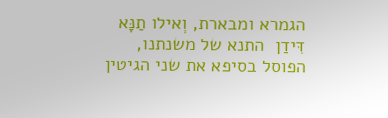הגמרא ומבארת, וְאילו תַנָּא דִּידַן  התנא של משנתנו, הפוסל בסיפא את שני הגיטין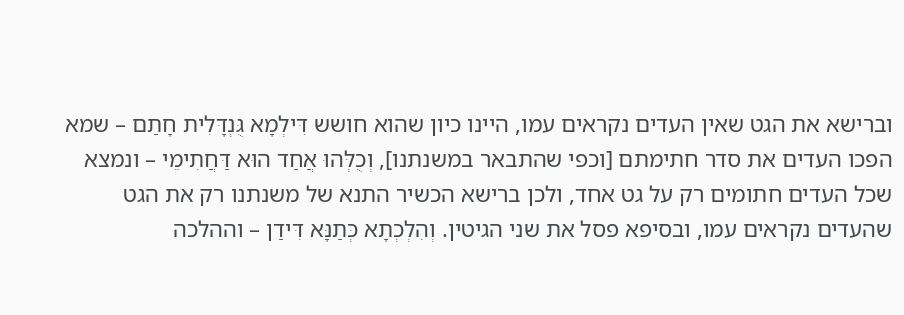וברישא את הגט שאין העדים נקראים עמו, היינו כיון שהוא חושש דִּילְמָא גֻּנְדָּלִית חָתַם – שמא הפכו העדים את סדר חתימתם [וכפי שהתבאר במשנתנו], וְכֻלְּהוּ אֲחַד הוּא דַּחֲתִימֵי – ונמצא שכל העדים חתומים רק על גט אחד, ולכן ברישא הכשיר התנא של משנתנו רק את הגט שהעדים נקראים עמו, ובסיפא פסל את שני הגיטין. וְהִלְכְתָא כְּתַנָּא דִּידַן – וההלכה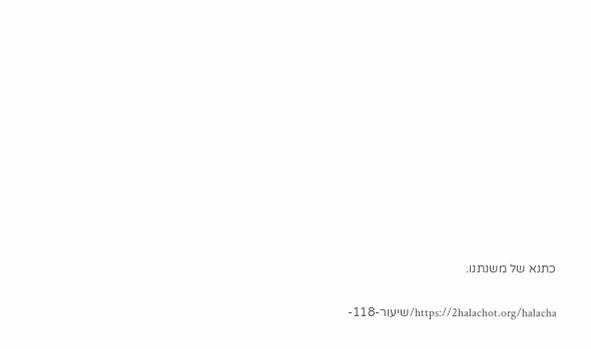כתנא של משנתנו.

https://2halachot.org/halacha/שיעור-118-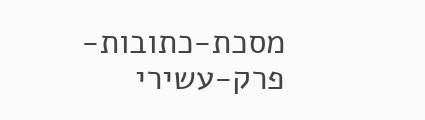מסכת-כתובות-פרק-עשירי